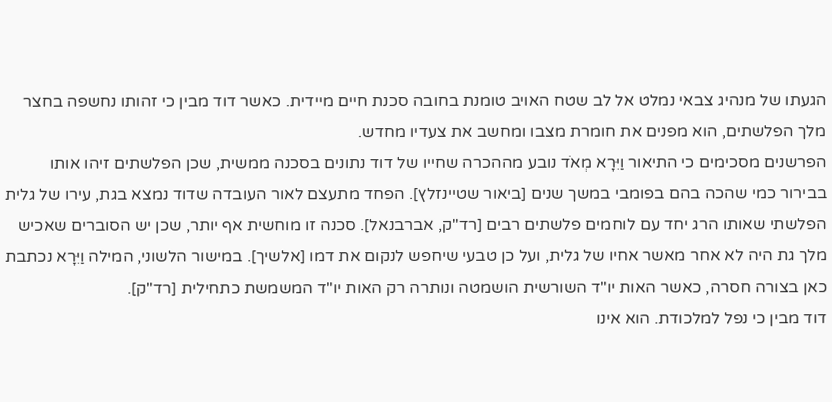הגעתו של מנהיג צבאי נמלט אל לב שטח האויב טומנת בחובה סכנת חיים מיידית. כאשר דוד מבין כי זהותו נחשפה בחצר מלך הפלשתים, הוא מפנים את חומרת מצבו ומחשב את צעדיו מחדש.
הפרשנים מסכימים כי התיאור וַיִּרָא מְאֹד נובע מההכרה שחייו של דוד נתונים בסכנה ממשית, שכן הפלשתים זיהו אותו בבירור כמי שהכה בהם בפומבי במשך שנים [ביאור שטיינזלץ]. הפחד מתעצם לאור העובדה שדוד נמצא בגת, עירו של גלית הפלשתי שאותו הרג יחד עם לוחמים פלשתים רבים [רד"ק, אברבנאל]. סכנה זו מוחשית אף יותר, שכן יש הסוברים שאכיש מלך גת היה לא אחר מאשר אחיו של גלית, ועל כן טבעי שיחפש לנקום את דמו [אלשיך]. במישור הלשוני, המילה וַיִּרָא נכתבת כאן בצורה חסרה, כאשר האות יו"ד השורשית הושמטה ונותרה רק האות יו"ד המשמשת כתחילית [רד"ק].
דוד מבין כי נפל למלכודת. הוא אינו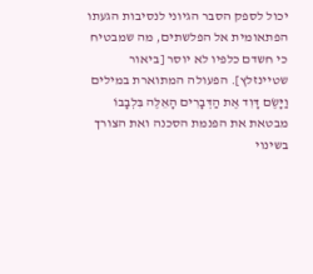יכול לספק הסבר הגיוני לנסיבות הגעתו הפתאומית אל הפלשתים, מה שמבטיח כי חשדם כלפיו לא יוסר [ביאור שטיינזלץ]. הפעולה המתוארת במילים וַיָּשֶׂם דָּוִד אֶת הַדְּבָרִים הָאֵלֶּה בִּלְבָבוֹ מבטאת את הפנמת הסכנה ואת הצורך בשינוי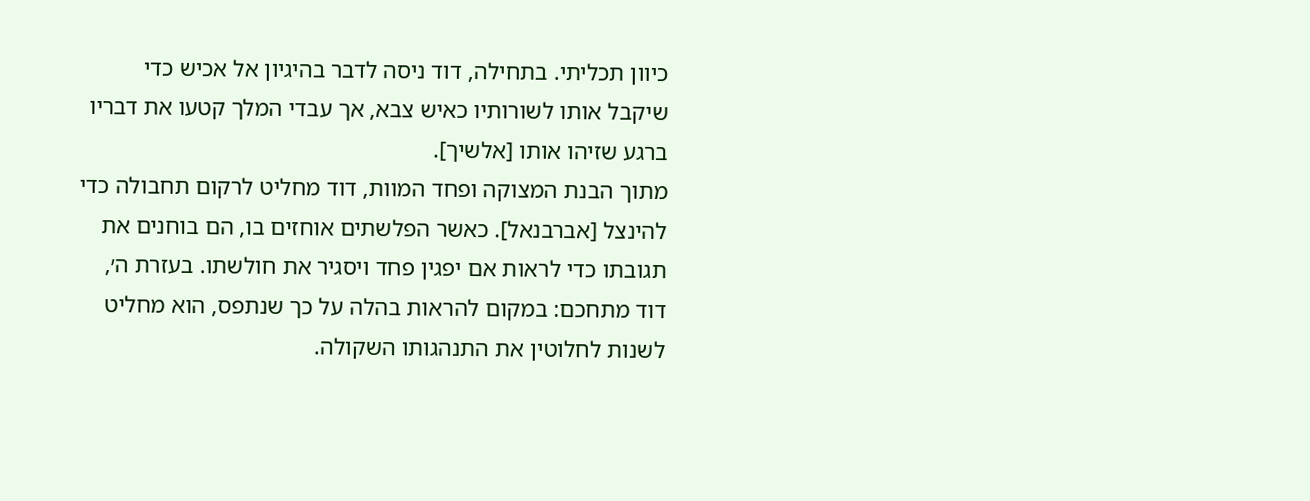כיוון תכליתי. בתחילה, דוד ניסה לדבר בהיגיון אל אכיש כדי שיקבל אותו לשורותיו כאיש צבא, אך עבדי המלך קטעו את דבריו ברגע שזיהו אותו [אלשיך].
מתוך הבנת המצוקה ופחד המוות, דוד מחליט לרקום תחבולה כדי להינצל [אברבנאל]. כאשר הפלשתים אוחזים בו, הם בוחנים את תגובתו כדי לראות אם יפגין פחד ויסגיר את חולשתו. בעזרת ה׳, דוד מתחכם: במקום להראות בהלה על כך שנתפס, הוא מחליט לשנות לחלוטין את התנהגותו השקולה.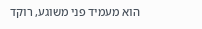הוא מעמיד פני משוגע, רוקד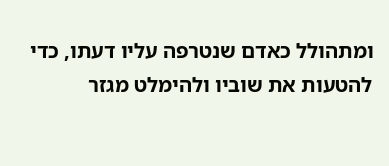ומתהולל כאדם שנטרפה עליו דעתו, כדי להטעות את שוביו ולהימלט מגזר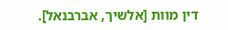דין מוות [אלשיך, אברבנאל].